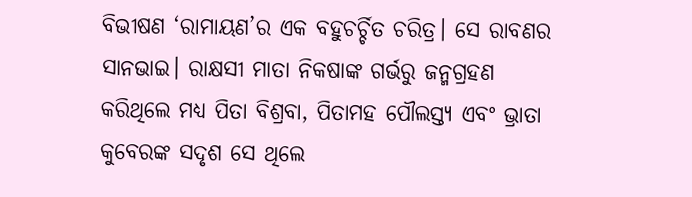ବିଭୀଷଣ ‘ରାମାୟଣ’ର ଏକ ବହୁଚର୍ଚ୍ଚିତ ଚରିତ୍ର। ସେ ରାବଣର ସାନଭାଇ। ରାକ୍ଷସୀ ମାତା ନିକଷାଙ୍କ ଗର୍ଭରୁ ଜନ୍ମଗ୍ରହଣ କରିଥିଲେ ମଧ୍ୟ ପିତା ବିଶ୍ରବା, ପିତାମହ ପୌଲସ୍ତ୍ୟ ଏବଂ ଭ୍ରାତା କୁବେରଙ୍କ ସଦୃଶ ସେ ଥିଲେ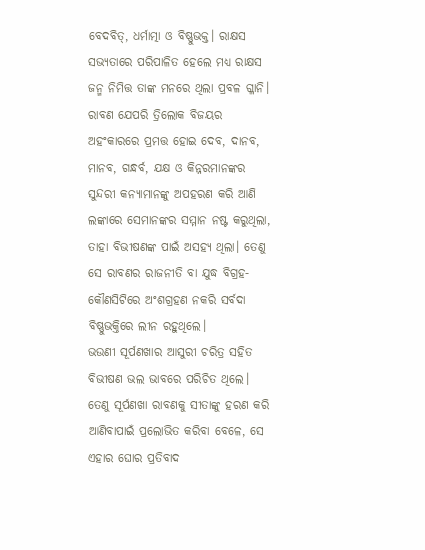ବେଦବିତ୍, ଧର୍ମାତ୍ମା ଓ ବିଷ୍ଣୁଭକ୍ତ। ରାକ୍ଷସ ସଭ୍ୟତାରେ ପରିପାଳିତ ହେଲେ ମଧ୍ୟ ରାକ୍ଷସ ଜନ୍ମ ନିମିତ୍ତ ତାଙ୍କ ମନରେ ଥିଲା ପ୍ରବଳ ଗ୍ଳାନି। ରାବଣ ଯେପରି ତ୍ରିଲୋକ ବିଜୟର ଅହଂକାରରେ ପ୍ରମତ୍ତ ହୋଇ ଦେବ, ଦାନବ, ମାନବ, ଗନ୍ଧର୍ବ, ଯକ୍ଷ ଓ କିନ୍ନରମାନଙ୍କର ସୁନ୍ଦରୀ କନ୍ୟାମାନଙ୍କୁ ଅପହରଣ କରି ଆଣି ଲଙ୍କାରେ ସେମାନଙ୍କର ସମ୍ମାନ ନଷ୍ଟ କରୁଥିଲା, ତାହା ବିଭୀଷଣଙ୍କ ପାଇଁ ଅସହ୍ୟ ଥିଲା। ତେଣୁ ସେ ରାବଣର ରାଜନୀତି ବା ଯୁଦ୍ଧ ବିଗ୍ରହ- କୌଣସିଟିରେ ଅଂଶଗ୍ରହଣ ନକରି ସର୍ବଦା ବିଷ୍ଣୁଭକ୍ତିରେ ଲୀନ ରହୁଥିଲେ।
ଭଉଣୀ ସୂର୍ପଣଖାର ଆସୁରୀ ଚରିତ୍ର ସହିତ ବିଭୀଷଣ ଭଲ ଭାବରେ ପରିଚିତ ଥିଲେ। ତେଣୁ ସୂର୍ପଣଖା ରାବଣକୁ ସୀତାଙ୍କୁ ହରଣ କରି ଆଣିବାପାଇଁ ପ୍ରଲୋଭିତ କରିବା ବେଳେ, ସେ ଏହାର ଘୋର ପ୍ରତିବାଦ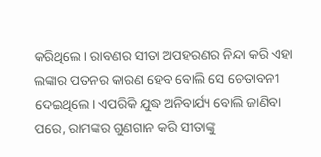କରିଥିଲେ। ରାବଣର ସୀତା ଅପହରଣର ନିନ୍ଦା କରି ଏହା ଲଙ୍କାର ପତନର କାରଣ ହେବ ବୋଲି ସେ ଚେତାବନୀ ଦେଇଥିଲେ। ଏପରିକି ଯୁଦ୍ଧ ଅନିବାର୍ଯ୍ୟ ବୋଲି ଜାଣିବା ପରେ, ରାମଙ୍କର ଗୁଣଗାନ କରି ସୀତାଙ୍କୁ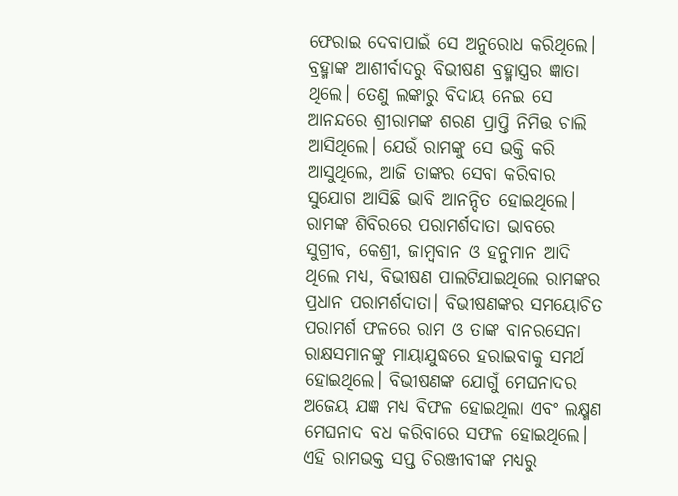ଫେରାଇ ଦେବାପାଇଁ ସେ ଅନୁରୋଧ କରିଥିଲେ।
ବ୍ରହ୍ମାଙ୍କ ଆଶୀର୍ବାଦରୁ ବିଭୀଷଣ ବ୍ରହ୍ମାସ୍ତ୍ରର ଜ୍ଞାତା ଥିଲେ। ତେଣୁ ଲଙ୍କାରୁ ବିଦାୟ ନେଇ ସେ ଆନନ୍ଦରେ ଶ୍ରୀରାମଙ୍କ ଶରଣ ପ୍ରାପ୍ତି ନିମିତ୍ତ ଚାଲି ଆସିଥିଲେ। ଯେଉଁ ରାମଙ୍କୁ ସେ ଭକ୍ତି କରି ଆସୁଥିଲେ, ଆଜି ତାଙ୍କର ସେବା କରିବାର ସୁଯୋଗ ଆସିଛି ଭାବି ଆନନ୍ଦିତ ହୋଇଥିଲେ। ରାମଙ୍କ ଶିବିରରେ ପରାମର୍ଶଦାତା ଭାବରେ ସୁଗ୍ରୀବ, କେଶ୍ରୀ, ଜାମ୍ବବାନ ଓ ହନୁମାନ ଆଦି ଥିଲେ ମଧ୍ୟ, ବିଭୀଷଣ ପାଲଟିଯାଇଥିଲେ ରାମଙ୍କର ପ୍ରଧାନ ପରାମର୍ଶଦାତା। ବିଭୀଷଣଙ୍କର ସମୟୋଚିତ ପରାମର୍ଶ ଫଳରେ ରାମ ଓ ତାଙ୍କ ବାନରସେନା ରାକ୍ଷସମାନଙ୍କୁ ମାୟାଯୁଦ୍ଧରେ ହରାଇବାକୁ ସମର୍ଥ ହୋଇଥିଲେ। ବିଭୀଷଣଙ୍କ ଯୋଗୁଁ ମେଘନାଦର ଅଜେୟ ଯଜ୍ଞ ମଧ୍ୟ ବିଫଳ ହୋଇଥିଲା ଏବଂ ଲକ୍ଷ୍ମଣ ମେଘନାଦ ବଧ କରିବାରେ ସଫଳ ହୋଇଥିଲେ। ଏହି ରାମଭକ୍ତ ସପ୍ତ ଚିରଞ୍ଜୀବୀଙ୍କ ମଧ୍ୟରୁ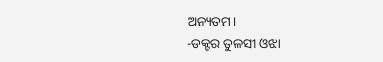ଅନ୍ୟତମ।
-ଡକ୍ଟର ତୁଳସୀ ଓଝା